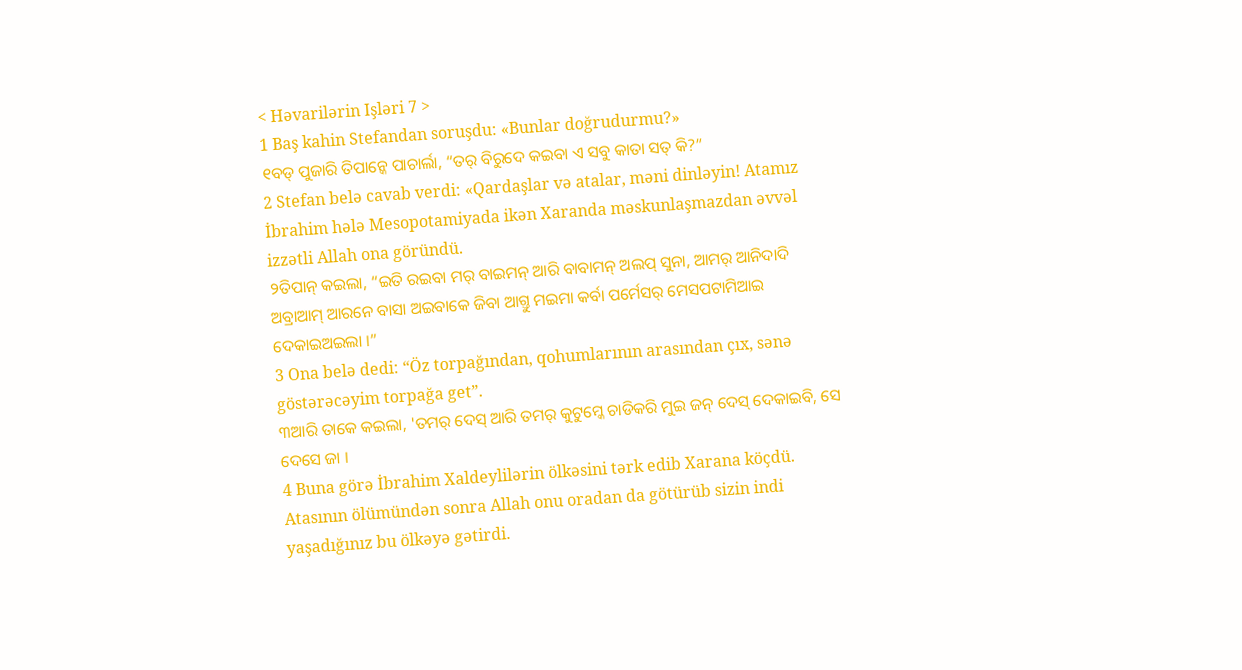< Həvarilərin Işləri 7 >
1 Baş kahin Stefandan soruşdu: «Bunlar doğrudurmu?»
୧ବଡ୍ ପୁଜାରି ତିପାନ୍କେ ପାଚାର୍ଲା, “ତର୍ ବିରୁଦେ କଇବା ଏ ସବୁ କାତା ସତ୍ କି?”
2 Stefan belə cavab verdi: «Qardaşlar və atalar, məni dinləyin! Atamız İbrahim hələ Mesopotamiyada ikən Xaranda məskunlaşmazdan əvvəl izzətli Allah ona göründü.
୨ତିପାନ୍ କଇଲା, “ଇତି ରଇବା ମର୍ ବାଇମନ୍ ଆରି ବାବାମନ୍ ଅଲପ୍ ସୁନା, ଆମର୍ ଆନିଦାଦି ଅବ୍ରାଆମ୍ ଆରନେ ବାସା ଅଇବାକେ ଜିବା ଆଗ୍ତୁ ମଇମା କର୍ବା ପର୍ମେସର୍ ମେସପଟାମିଆଇ ଦେକାଇଅଇଲା ।”
3 Ona belə dedi: “Öz torpağından, qohumlarının arasından çıx, sənə göstərəcəyim torpağa get”.
୩ଆରି ତାକେ କଇଲା, 'ତମର୍ ଦେସ୍ ଆରି ତମର୍ କୁଟୁମ୍କେ ଚାଡିକରି ମୁଇ ଜନ୍ ଦେସ୍ ଦେକାଇବି, ସେ ଦେସେ ଜା ।
4 Buna görə İbrahim Xaldeylilərin ölkəsini tərk edib Xarana köçdü. Atasının ölümündən sonra Allah onu oradan da götürüb sizin indi yaşadığınız bu ölkəyə gətirdi.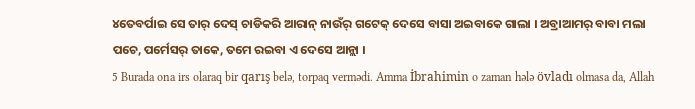୪ତେବର୍ପାଇ ସେ ତାର୍ ଦେସ୍ ଚାଡିକରି ଆରାନ୍ ନାଉଁର୍ ଗଟେକ୍ ଦେସେ ବାସା ଅଇବାକେ ଗାଲା । ଅବ୍ରାଆମର୍ ବାବା ମଲା ପଚେ, ପର୍ମେସର୍ ତାକେ, ତମେ ରଇବା ଏ ଦେସେ ଆନ୍ଲା ।
5 Burada ona irs olaraq bir qarış belə, torpaq vermədi. Amma İbrahimin o zaman hələ övladı olmasa da, Allah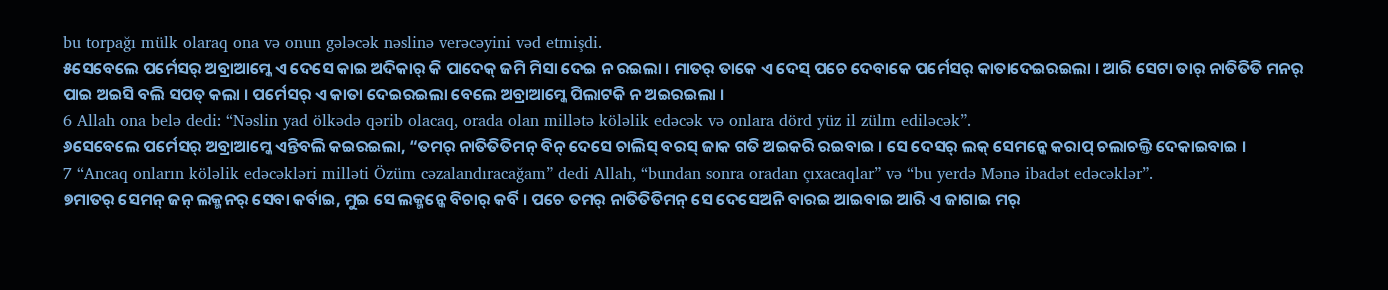bu torpağı mülk olaraq ona və onun gələcək nəslinə verəcəyini vəd etmişdi.
୫ସେବେଲେ ପର୍ମେସର୍ ଅବ୍ରାଆମ୍କେ ଏ ଦେସେ କାଇ ଅଦିକାର୍ କି ପାଦେକ୍ ଜମି ମିସା ଦେଇ ନ ରଇଲା । ମାତର୍ ତାକେ ଏ ଦେସ୍ ପଚେ ଦେବାକେ ପର୍ମେସର୍ କାତାଦେଇରଇଲା । ଆରି ସେଟା ତାର୍ ନାତିତିତି ମନର୍ ପାଇ ଅଇସି ବଲି ସପତ୍ କଲା । ପର୍ମେସର୍ ଏ କାତା ଦେଇରଇଲା ବେଲେ ଅବ୍ରାଆମ୍କେ ପିଲାଟକି ନ ଅଇରଇଲା ।
6 Allah ona belə dedi: “Nəslin yad ölkədə qərib olacaq, orada olan millətə köləlik edəcək və onlara dörd yüz il zülm ediləcək”.
୬ସେବେଲେ ପର୍ମେସର୍ ଅବ୍ରାଆମ୍କେ ଏନ୍ତିବଲି କଇରଇଲା, “ତମର୍ ନାତିତିତିମନ୍ ବିନ୍ ଦେସେ ଚାଲିସ୍ ବରସ୍ ଜାକ ଗତି ଅଇକରି ରଇବାଇ । ସେ ଦେସର୍ ଲକ୍ ସେମନ୍କେ କରାପ୍ ଚଲାଚଲ୍ତି ଦେକାଇବାଇ ।
7 “Ancaq onların köləlik edəcəkləri milləti Özüm cəzalandıracağam” dedi Allah, “bundan sonra oradan çıxacaqlar” və “bu yerdə Mənə ibadət edəcəklər”.
୭ମାତର୍ ସେମନ୍ ଜନ୍ ଲକ୍ମନର୍ ସେବା କର୍ବାଇ, ମୁଇ ସେ ଲକ୍ମନ୍କେ ବିଚାର୍ କର୍ବି । ପଚେ ତମର୍ ନାତିତିତିମନ୍ ସେ ଦେସେଅନି ବାରଇ ଆଇବାଇ ଆରି ଏ ଜାଗାଇ ମର୍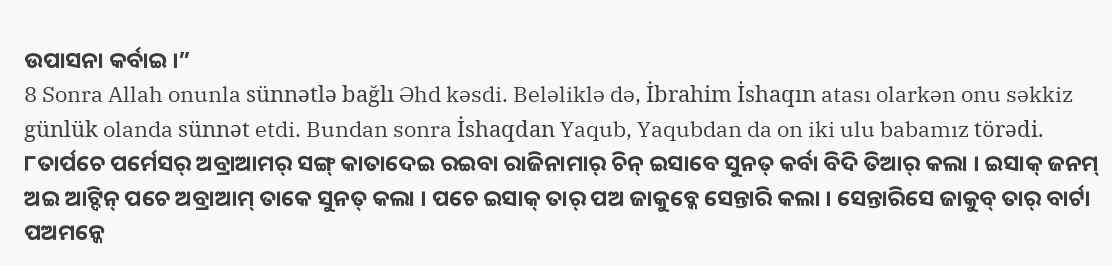ଉପାସନା କର୍ବାଇ ।”
8 Sonra Allah onunla sünnətlə bağlı Əhd kəsdi. Beləliklə də, İbrahim İshaqın atası olarkən onu səkkiz günlük olanda sünnət etdi. Bundan sonra İshaqdan Yaqub, Yaqubdan da on iki ulu babamız törədi.
୮ତାର୍ପଚେ ପର୍ମେସର୍ ଅବ୍ରାଆମର୍ ସଙ୍ଗ୍ କାତାଦେଇ ରଇବା ରାଜିନାମାର୍ ଚିନ୍ ଇସାବେ ସୁନତ୍ କର୍ବା ବିଦି ତିଆର୍ କଲା । ଇସାକ୍ ଜନମ୍ ଅଇ ଆଟ୍ଦିନ୍ ପଚେ ଅବ୍ରାଆମ୍ ତାକେ ସୁନତ୍ କଲା । ପଚେ ଇସାକ୍ ତାର୍ ପଅ ଜାକୁବ୍କେ ସେନ୍ତାରି କଲା । ସେନ୍ତାରିସେ ଜାକୁବ୍ ତାର୍ ବାର୍ଟା ପଅମନ୍କେ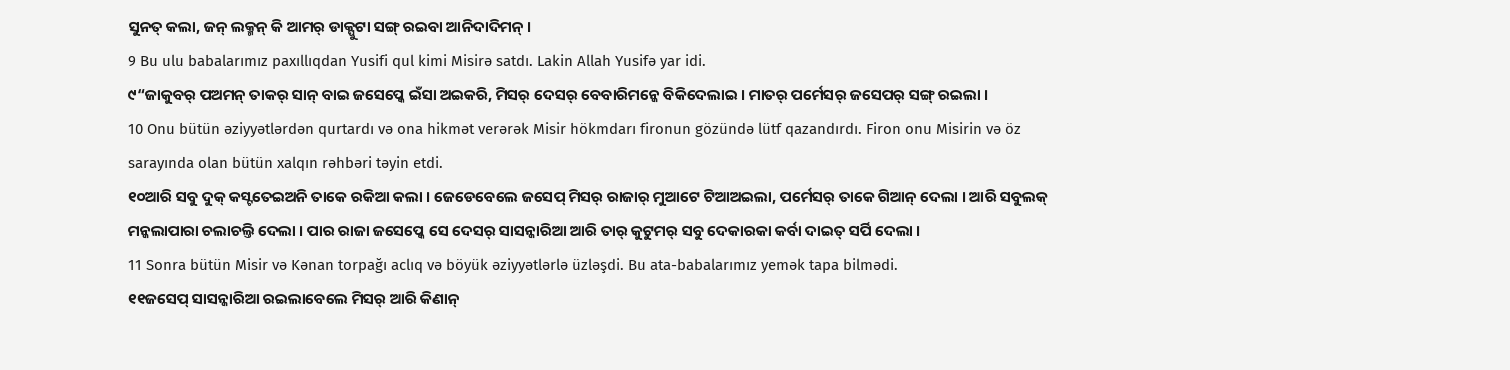ସୁନତ୍ କଲା, ଜନ୍ ଲକ୍ମନ୍ କି ଆମର୍ ଡାକ୍ପୁଟା ସଙ୍ଗ୍ ରଇବା ଆନିଦାଦିମନ୍ ।
9 Bu ulu babalarımız paxıllıqdan Yusifi qul kimi Misirə satdı. Lakin Allah Yusifə yar idi.
୯“ଜାକୁବର୍ ପଅମନ୍ ତାକର୍ ସାନ୍ ବାଇ ଜସେପ୍କେ ଇଁସା ଅଇକରି, ମିସର୍ ଦେସର୍ ବେବାରିମନ୍କେ ବିକିଦେଲାଇ । ମାତର୍ ପର୍ମେସର୍ ଜସେପର୍ ସଙ୍ଗ୍ ରଇଲା ।
10 Onu bütün əziyyətlərdən qurtardı və ona hikmət verərək Misir hökmdarı fironun gözündə lütf qazandırdı. Firon onu Misirin və öz sarayında olan bütün xalqın rəhbəri təyin etdi.
୧୦ଆରି ସବୁ ଦୁକ୍ କସ୍ଟତେଇଅନି ତାକେ ରକିଆ କଲା । ଜେଡେବେଲେ ଜସେପ୍ ମିସର୍ ରାଜାର୍ ମୁଆଟେ ଟିଆଅଇଲା, ପର୍ମେସର୍ ତାକେ ଗିଆନ୍ ଦେଲା । ଆରି ସବୁଲକ୍ ମନ୍କଲାପାରା ଚଲାଚଲ୍ତି ଦେଲା । ପାର ରାଜା ଜସେପ୍କେ ସେ ଦେସର୍ ସାସନ୍କାରିଆ ଆରି ତାର୍ କୁଟୁମର୍ ସବୁ ଦେକାରକା କର୍ବା ଦାଇତ୍ ସର୍ପି ଦେଲା ।
11 Sonra bütün Misir və Kənan torpağı aclıq və böyük əziyyətlərlə üzləşdi. Bu ata-babalarımız yemək tapa bilmədi.
୧୧ଜସେପ୍ ସାସନ୍କାରିଆ ରଇଲାବେଲେ ମିସର୍ ଆରି କିଣାନ୍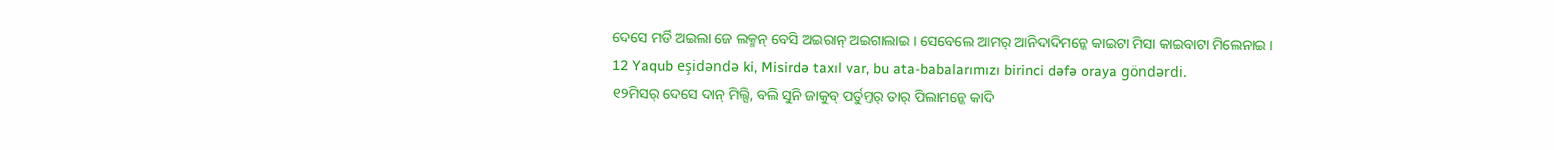ଦେସେ ମର୍ଡି ଅଇଲା ଜେ ଲକ୍ମନ୍ ବେସି ଅଇରାନ୍ ଅଇଗାଲାଇ । ସେବେଲେ ଆମର୍ ଆନିଦାଦିମନ୍କେ କାଇଟା ମିସା କାଇବାଟା ମିଲେନାଇ ।
12 Yaqub eşidəndə ki, Misirdə taxıl var, bu ata-babalarımızı birinci dəfə oraya göndərdi.
୧୨ମିସର୍ ଦେସେ ଦାନ୍ ମିଲ୍ସି, ବଲି ସୁନି ଜାକୁବ୍ ପର୍ତୁମ୍ତର୍ ତାର୍ ପିଲାମନ୍କେ କାଦି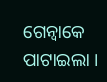ଗେନ୍ବାକେ ପାଟାଇଲା ।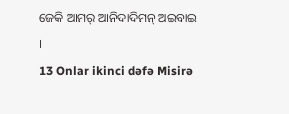ଜେକି ଆମର୍ ଆନିଦାଦିମନ୍ ଅଇବାଇ ।
13 Onlar ikinci dəfə Misirə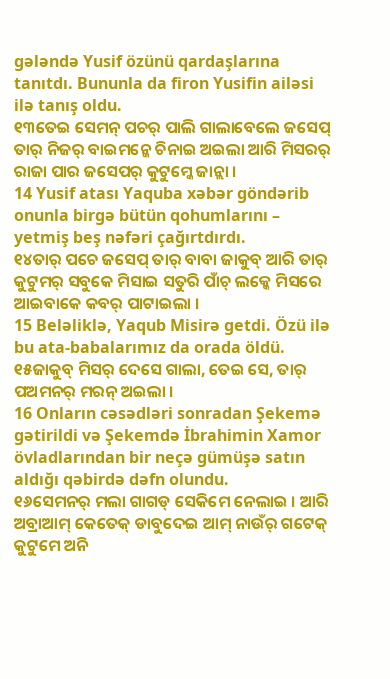gələndə Yusif özünü qardaşlarına tanıtdı. Bununla da firon Yusifin ailəsi ilə tanış oldu.
୧୩ତେଇ ସେମନ୍ ପଚର୍ ପାଲି ଗାଲାବେଲେ ଜସେପ୍ ତାର୍ ନିଜର୍ ବାଇମନ୍କେ ଚିନାଇ ଅଇଲା ଆରି ମିସରର୍ ରାଜା ପାର ଜସେପର୍ କୁଟୁମ୍କେ ଜାନ୍ଲା ।
14 Yusif atası Yaquba xəbər göndərib onunla birgə bütün qohumlarını – yetmiş beş nəfəri çağırtdırdı.
୧୪ତାର୍ ପଚେ ଜସେପ୍ ତାର୍ ବାବା ଜାକୁବ୍ ଆରି ତାର୍ କୁଟୁମର୍ ସବୁକେ ମିସାଇ ସତୁରି ପାଁଚ୍ ଲକ୍କେ ମିସରେ ଆଇବାକେ କବର୍ ପାଟାଇଲା ।
15 Beləliklə, Yaqub Misirə getdi. Özü ilə bu ata-babalarımız da orada öldü.
୧୫ଜାକୁବ୍ ମିସର୍ ଦେସେ ଗାଲା, ତେଇ ସେ, ତାର୍ ପଅମନର୍ ମରନ୍ ଅଇଲା ।
16 Onların cəsədləri sonradan Şekemə gətirildi və Şekemdə İbrahimin Xamor övladlarından bir neçə gümüşə satın aldığı qəbirdə dəfn olundu.
୧୬ସେମନର୍ ମଲା ଗାଗଡ୍ ସେକିମେ ନେଲାଇ । ଆରି ଅବ୍ରାଆମ୍ କେତେକ୍ ଡାବୁଦେଇ ଆମ୍ ନାଉଁର୍ ଗଟେକ୍ କୁଟୁମେ ଅନି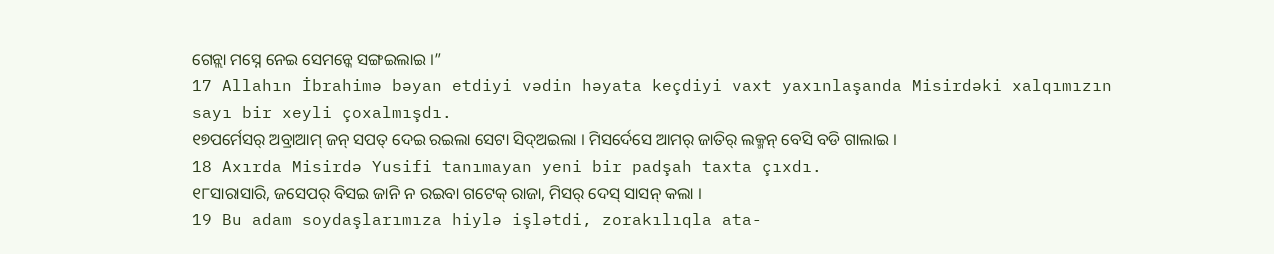ଗେନ୍ଲା ମସ୍ନେ ନେଇ ସେମନ୍କେ ସଙ୍ଗଇଲାଇ ।”
17 Allahın İbrahimə bəyan etdiyi vədin həyata keçdiyi vaxt yaxınlaşanda Misirdəki xalqımızın sayı bir xeyli çoxalmışdı.
୧୭ପର୍ମେସର୍ ଅବ୍ରାଆମ୍ ଜନ୍ ସପତ୍ ଦେଇ ରଇଲା ସେଟା ସିଦ୍ଅଇଲା । ମିସର୍ଦେସେ ଆମର୍ ଜାତିର୍ ଲକ୍ମନ୍ ବେସି ବଡି ଗାଲାଇ ।
18 Axırda Misirdə Yusifi tanımayan yeni bir padşah taxta çıxdı.
୧୮ସାରାସାରି, ଜସେପର୍ ବିସଇ ଜାନି ନ ରଇବା ଗଟେକ୍ ରାଜା, ମିସର୍ ଦେସ୍ ସାସନ୍ କଲା ।
19 Bu adam soydaşlarımıza hiylə işlətdi, zorakılıqla ata-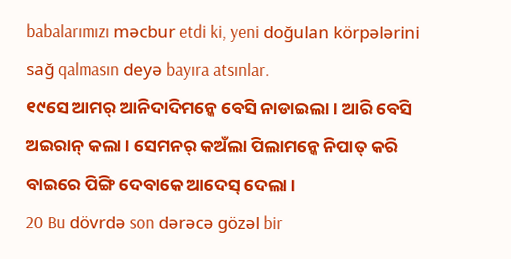babalarımızı məcbur etdi ki, yeni doğulan körpələrini sağ qalmasın deyə bayıra atsınlar.
୧୯ସେ ଆମର୍ ଆନିଦାଦିମନ୍କେ ବେସି ନାଡାଇଲା । ଆରି ବେସି ଅଇରାନ୍ କଲା । ସେମନର୍ କଅଁଲା ପିଲାମନ୍କେ ନିପାତ୍ କରି ବାଇରେ ପିଙ୍ଗି ଦେବାକେ ଆଦେସ୍ ଦେଲା ।
20 Bu dövrdə son dərəcə gözəl bir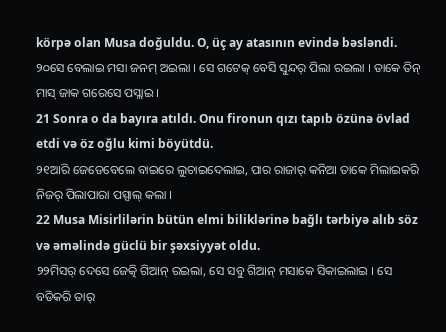körpə olan Musa doğuldu. O, üç ay atasının evində bəsləndi.
୨୦ସେ ବେଲାଇ ମସା ଜନମ୍ ଅଇଲା । ସେ ଗଟେକ୍ ବେସି ସୁନ୍ଦର୍ ପିଲା ରଇଲା । ତାକେ ତିନ୍ ମାସ୍ ଜାକ ଗରେସେ ପସ୍ଲାଇ ।
21 Sonra o da bayıra atıldı. Onu fironun qızı tapıb özünə övlad etdi və öz oğlu kimi böyütdü.
୨୧ଆରି ଜେଡେବେଲେ ବାଇରେ ଲୁଚାଇଦେଲାଇ, ପାର ରାଜାର୍ କନିଆ ତାକେ ମିଲାଇକରି ନିଜର୍ ପିଲାପାରା ପସ୍ପାଲ୍ କଲା ।
22 Musa Misirlilərin bütün elmi biliklərinə bağlı tərbiyə alıb söz və əməlində güclü bir şəxsiyyət oldu.
୨୨ମିସର୍ ଦେସେ ଜେତ୍କି ଗିଆନ୍ ରଇଲା, ସେ ସବୁ ଗିଆନ୍ ମସାକେ ସିକାଇଲାଇ । ସେ ବଡିକରି ତାର୍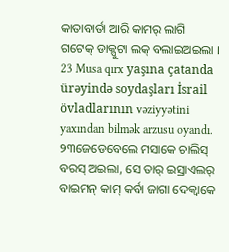କାତାବାର୍ତା ଆରି କାମର୍ ଲାଗି ଗଟେକ୍ ଡାକ୍ପୁଟା ଲକ୍ ବଲାଇଅଇଲା ।
23 Musa qırx yaşına çatanda ürəyində soydaşları İsrail övladlarının vəziyyətini yaxından bilmək arzusu oyandı.
୨୩ଜେଡେବେଲେ ମସାକେ ଚାଲିସ୍ ବରସ୍ ଅଇଲା, ସେ ତାର୍ ଇସ୍ରାଏଲର୍ ବାଇମନ୍ କାମ୍ କର୍ବା ଜାଗା ଦେକ୍ବାକେ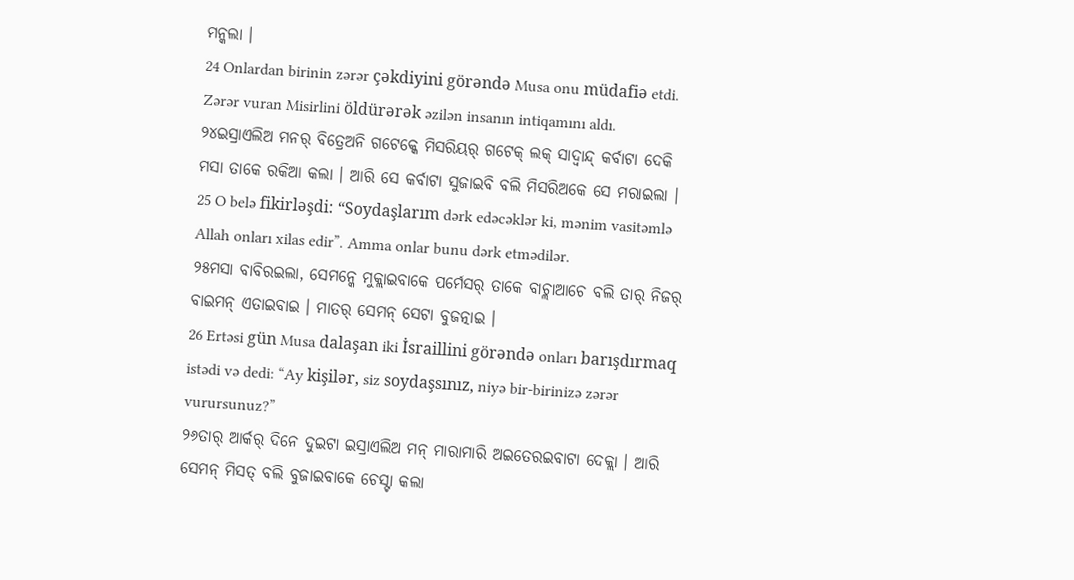ମନ୍କଲା ।
24 Onlardan birinin zərər çəkdiyini görəndə Musa onu müdafiə etdi. Zərər vuran Misirlini öldürərək əzilən insanın intiqamını aldı.
୨୪ଇସ୍ରାଏଲିଅ ମନର୍ ବିତ୍ରେଅନି ଗଟେକ୍କେ ମିସରିୟର୍ ଗଟେକ୍ ଲକ୍ ସାଦ୍ବାନ୍ଦ୍ କର୍ବାଟା ଦେକି ମସା ତାକେ ରକିଆ କଲା । ଆରି ସେ କର୍ବାଟା ସୁଜାଇବି ବଲି ମିସରିଅକେ ସେ ମରାଇଲା ।
25 O belə fikirləşdi: “Soydaşlarım dərk edəcəklər ki, mənim vasitəmlə Allah onları xilas edir”. Amma onlar bunu dərk etmədilər.
୨୫ମସା ବାବିରଇଲା, ସେମନ୍କେ ମୁକ୍ଲାଇବାକେ ପର୍ମେସର୍ ତାକେ ବାଚ୍ଲାଆଚେ ବଲି ତାର୍ ନିଜର୍ ବାଇମନ୍ ଏତାଇବାଇ । ମାତର୍ ସେମନ୍ ସେଟା ବୁଜତ୍ନାଇ ।
26 Ertəsi gün Musa dalaşan iki İsraillini görəndə onları barışdırmaq istədi və dedi: “Ay kişilər, siz soydaşsınız, niyə bir-birinizə zərər vurursunuz?”
୨୬ତାର୍ ଆର୍କର୍ ଦିନେ ଦୁଇଟା ଇସ୍ରାଏଲିଅ ମନ୍ ମାରାମାରି ଅଇତେରଇବାଟା ଦେକ୍ଲା । ଆରି ସେମନ୍ ମିସତ୍ ବଲି ବୁଜାଇବାକେ ଚେସ୍ଟା କଲା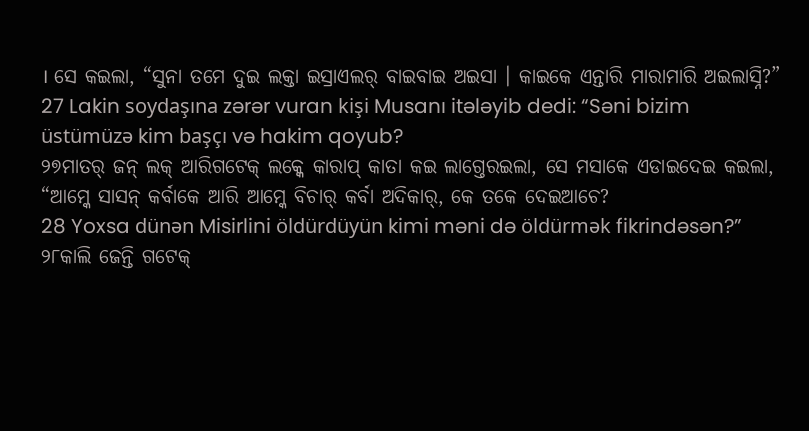। ସେ କଇଲା, “ସୁନା ତମେ ଦୁଇ ଲକ୍ତା ଇସ୍ରାଏଲର୍ ବାଇବାଇ ଅଇସା । କାଇକେ ଏନ୍ତାରି ମାରାମାରି ଅଇଲାସ୍ନି?”
27 Lakin soydaşına zərər vuran kişi Musanı itələyib dedi: “Səni bizim üstümüzə kim başçı və hakim qoyub?
୨୭ମାତର୍ ଜନ୍ ଲକ୍ ଆରିଗଟେକ୍ ଲକ୍କେ କାରାପ୍ କାତା କଇ ଲାଗ୍ତେରଇଲା, ସେ ମସାକେ ଏଡାଇଦେଇ କଇଲା, “ଆମ୍କେ ସାସନ୍ କର୍ବାକେ ଆରି ଆମ୍କେ ବିଚାର୍ କର୍ବା ଅଦିକାର୍, କେ ତକେ ଦେଇଆଚେ?
28 Yoxsa dünən Misirlini öldürdüyün kimi məni də öldürmək fikrindəsən?”
୨୮କାଲି ଜେନ୍ତି ଗଟେକ୍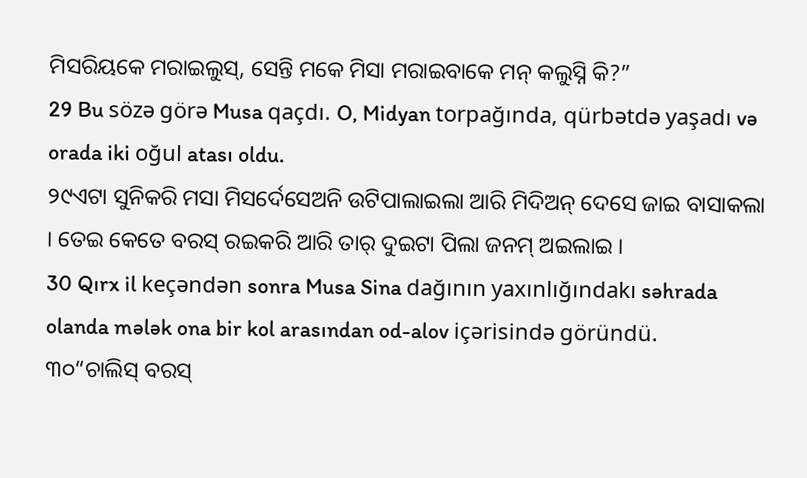ମିସରିୟକେ ମରାଇଲୁସ୍, ସେନ୍ତି ମକେ ମିସା ମରାଇବାକେ ମନ୍ କଲୁସ୍ନି କି?”
29 Bu sözə görə Musa qaçdı. O, Midyan torpağında, qürbətdə yaşadı və orada iki oğul atası oldu.
୨୯ଏଟା ସୁନିକରି ମସା ମିସର୍ଦେସେଅନି ଉଟିପାଲାଇଲା ଆରି ମିଦିଅନ୍ ଦେସେ ଜାଇ ବାସାକଲା । ତେଇ କେତେ ବରସ୍ ରଇକରି ଆରି ତାର୍ ଦୁଇଟା ପିଲା ଜନମ୍ ଅଇଲାଇ ।
30 Qırx il keçəndən sonra Musa Sina dağının yaxınlığındakı səhrada olanda mələk ona bir kol arasından od-alov içərisində göründü.
୩୦“ଚାଲିସ୍ ବରସ୍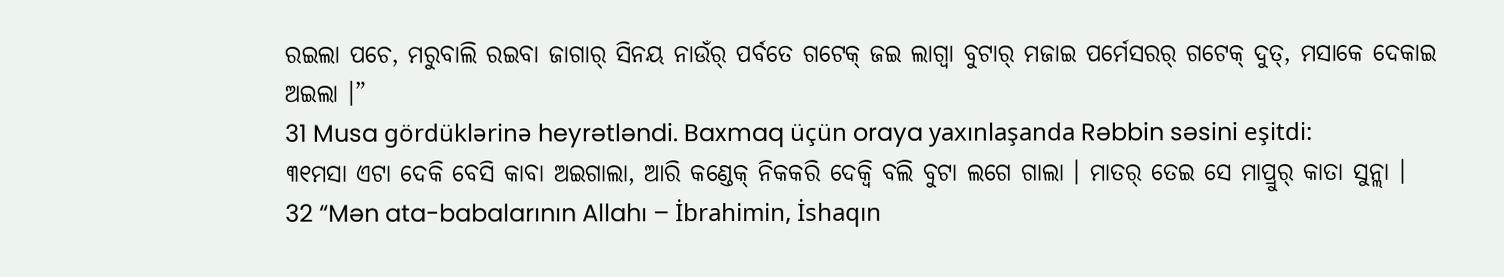ରଇଲା ପଚେ, ମରୁବାଲି ରଇବା ଜାଗାର୍ ସିନୟ ନାଉଁର୍ ପର୍ବତେ ଗଟେକ୍ ଜଇ ଲାଗ୍ବା ବୁଟାର୍ ମଜାଇ ପର୍ମେସରର୍ ଗଟେକ୍ ଦୁତ୍, ମସାକେ ଦେକାଇ ଅଇଲା ।”
31 Musa gördüklərinə heyrətləndi. Baxmaq üçün oraya yaxınlaşanda Rəbbin səsini eşitdi:
୩୧ମସା ଏଟା ଦେକି ବେସି କାବା ଅଇଗାଲା, ଆରି କଣ୍ଡେକ୍ ନିକକରି ଦେକ୍ବି ବଲି ବୁଟା ଲଗେ ଗାଲା । ମାତର୍ ତେଇ ସେ ମାପ୍ରୁର୍ କାତା ସୁନ୍ଲା ।
32 “Mən ata-babalarının Allahı – İbrahimin, İshaqın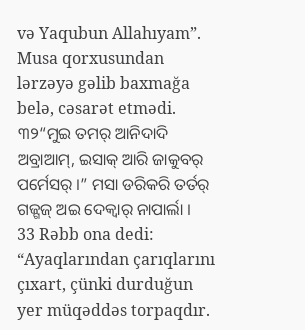və Yaqubun Allahıyam”. Musa qorxusundan lərzəyə gəlib baxmağa belə, cəsarət etmədi.
୩୨“ମୁଇ ତମର୍ ଆନିଦାଦି ଅବ୍ରାଆମ୍, ଇସାକ୍ ଆରି ଜାକୁବର୍ ପର୍ମେସର୍ ।” ମସା ଡରିକରି ତର୍ତର୍ ଗଜ୍ଗଜ୍ ଅଇ ଦେକ୍ବାର୍ ନାପାର୍ଲା ।
33 Rəbb ona dedi: “Ayaqlarından çarıqlarını çıxart, çünki durduğun yer müqəddəs torpaqdır.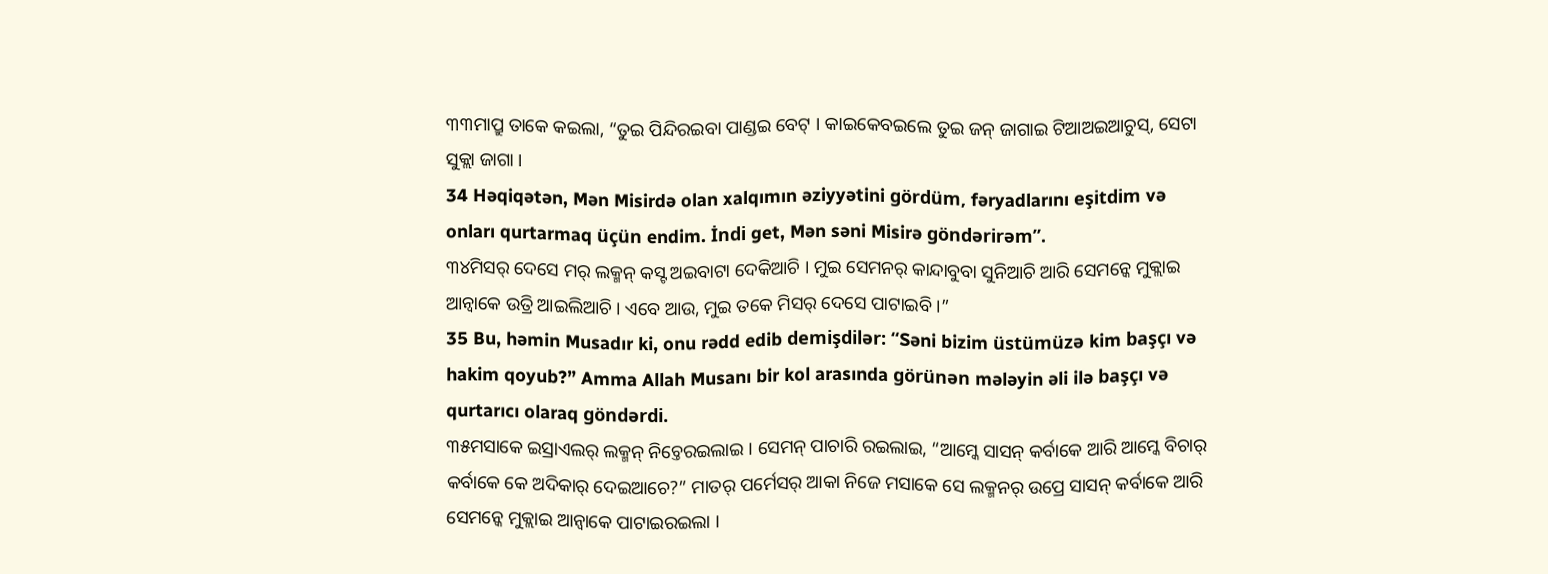୩୩ମାପ୍ରୁ ତାକେ କଇଲା, “ତୁଇ ପିନ୍ଦିରଇବା ପାଣ୍ଡଇ ବେଟ୍ । କାଇକେବଇଲେ ତୁଇ ଜନ୍ ଜାଗାଇ ଟିଆଅଇଆଚୁସ୍, ସେଟା ସୁକ୍ଲା ଜାଗା ।
34 Həqiqətən, Mən Misirdə olan xalqımın əziyyətini gördüm, fəryadlarını eşitdim və onları qurtarmaq üçün endim. İndi get, Mən səni Misirə göndərirəm”.
୩୪ମିସର୍ ଦେସେ ମର୍ ଲକ୍ମନ୍ କସ୍ଟ ଅଇବାଟା ଦେକିଆଚି । ମୁଇ ସେମନର୍ କାନ୍ଦାବୁବା ସୁନିଆଚି ଆରି ସେମନ୍କେ ମୁକ୍ଲାଇ ଆନ୍ବାକେ ଉତ୍ରି ଆଇଲିଆଚି । ଏବେ ଆଉ, ମୁଇ ତକେ ମିସର୍ ଦେସେ ପାଟାଇବି ।”
35 Bu, həmin Musadır ki, onu rədd edib demişdilər: “Səni bizim üstümüzə kim başçı və hakim qoyub?” Amma Allah Musanı bir kol arasında görünən mələyin əli ilə başçı və qurtarıcı olaraq göndərdi.
୩୫ମସାକେ ଇସ୍ରାଏଲର୍ ଲକ୍ମନ୍ ନିଚ୍ତେରଇଲାଇ । ସେମନ୍ ପାଚାରି ରଇଲାଇ, “ଆମ୍କେ ସାସନ୍ କର୍ବାକେ ଆରି ଆମ୍କେ ବିଚାର୍ କର୍ବାକେ କେ ଅଦିକାର୍ ଦେଇଆଚେ?” ମାତର୍ ପର୍ମେସର୍ ଆକା ନିଜେ ମସାକେ ସେ ଲକ୍ମନର୍ ଉପ୍ରେ ସାସନ୍ କର୍ବାକେ ଆରି ସେମନ୍କେ ମୁକ୍ଲାଇ ଆନ୍ବାକେ ପାଟାଇରଇଲା ।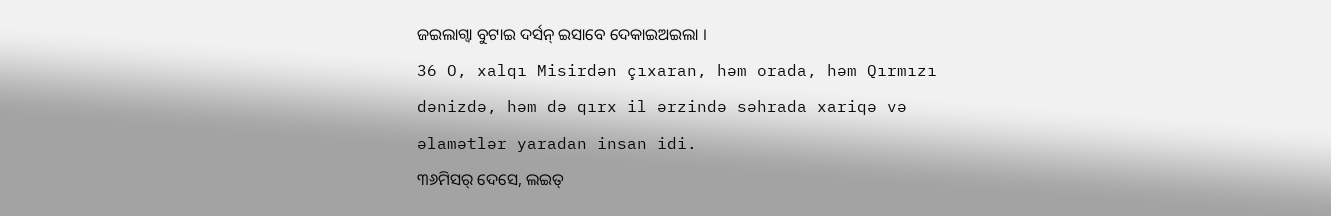ଜଇଲାଗ୍ବା ବୁଟାଇ ଦର୍ସନ୍ ଇସାବେ ଦେକାଇଅଇଲା ।
36 O, xalqı Misirdən çıxaran, həm orada, həm Qırmızı dənizdə, həm də qırx il ərzində səhrada xariqə və əlamətlər yaradan insan idi.
୩୬ମିସର୍ ଦେସେ, ଲଇତ୍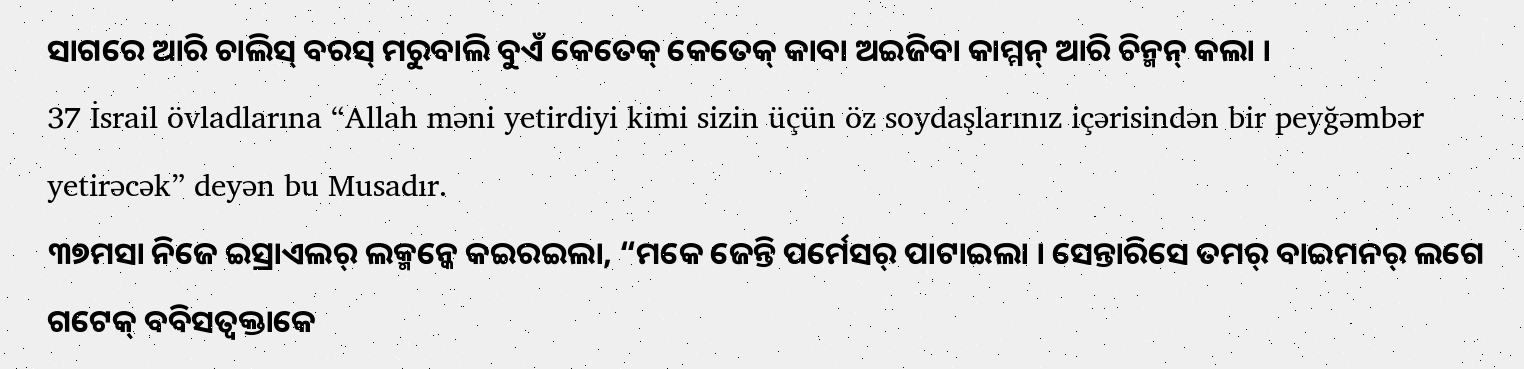ସାଗରେ ଆରି ଚାଲିସ୍ ବରସ୍ ମରୁବାଲି ବୁଏଁ କେତେକ୍ କେତେକ୍ କାବା ଅଇଜିବା କାମ୍ମନ୍ ଆରି ଚିନ୍ମନ୍ କଲା ।
37 İsrail övladlarına “Allah məni yetirdiyi kimi sizin üçün öz soydaşlarınız içərisindən bir peyğəmbər yetirəcək” deyən bu Musadır.
୩୭ମସା ନିଜେ ଇସ୍ରାଏଲର୍ ଲକ୍ମନ୍କେ କଇରଇଲା, “ମକେ ଜେନ୍ତି ପର୍ମେସର୍ ପାଟାଇଲା । ସେନ୍ତାରିସେ ତମର୍ ବାଇମନର୍ ଲଗେ ଗଟେକ୍ ବବିସତ୍ବକ୍ତାକେ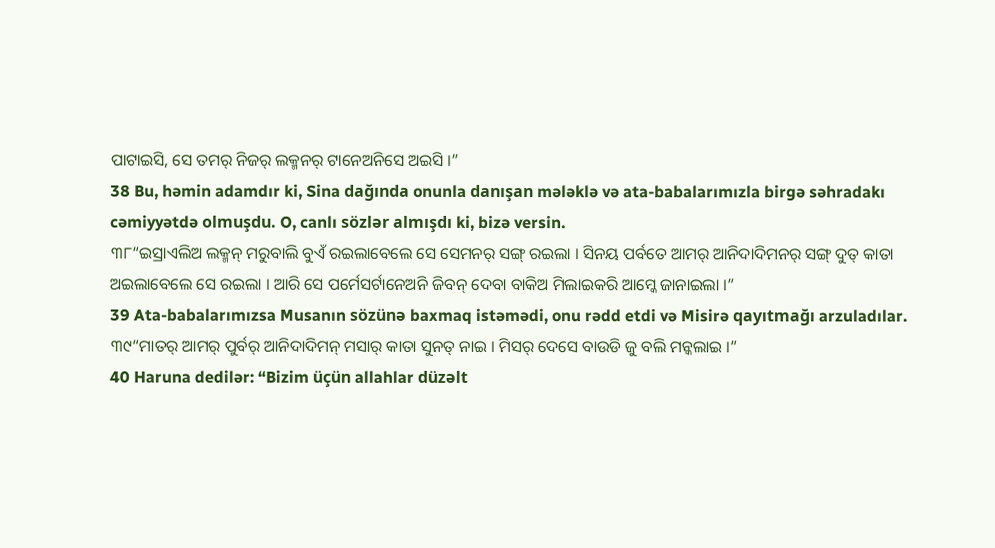ପାଟାଇସି, ସେ ତମର୍ ନିଜର୍ ଲକ୍ମନର୍ ଟାନେଅନିସେ ଅଇସି ।”
38 Bu, həmin adamdır ki, Sina dağında onunla danışan mələklə və ata-babalarımızla birgə səhradakı cəmiyyətdə olmuşdu. O, canlı sözlər almışdı ki, bizə versin.
୩୮“ଇସ୍ରାଏଲିଅ ଲକ୍ମନ୍ ମରୁବାଲି ବୁଏଁ ରଇଲାବେଲେ ସେ ସେମନର୍ ସଙ୍ଗ୍ ରଇଲା । ସିନୟ ପର୍ବତେ ଆମର୍ ଆନିଦାଦିମନର୍ ସଙ୍ଗ୍ ଦୁତ୍ କାତା ଅଇଲାବେଲେ ସେ ରଇଲା । ଆରି ସେ ପର୍ମେସର୍ଟାନେଅନି ଜିବନ୍ ଦେବା ବାକିଅ ମିଲାଇକରି ଆମ୍କେ ଜାନାଇଲା ।”
39 Ata-babalarımızsa Musanın sözünə baxmaq istəmədi, onu rədd etdi və Misirə qayıtmağı arzuladılar.
୩୯“ମାତର୍ ଆମର୍ ପୁର୍ବର୍ ଆନିଦାଦିମନ୍ ମସାର୍ କାତା ସୁନତ୍ ନାଇ । ମିସର୍ ଦେସେ ବାଉଡି ଜୁ ବଲି ମନ୍କଲାଇ ।”
40 Haruna dedilər: “Bizim üçün allahlar düzəlt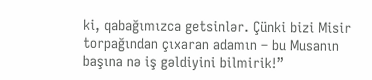ki, qabağımızca getsinlər. Çünki bizi Misir torpağından çıxaran adamın – bu Musanın başına nə iş gəldiyini bilmirik!”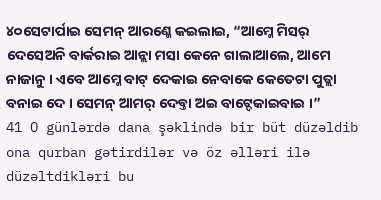୪୦ସେଟାର୍ପାଇ ସେମନ୍ ଆରଣ୍କେ କଇଲାଇ, “ଆମ୍କେ ମିସର୍ ଦେସେଅନି ବାର୍କରାଇ ଆନ୍ଲା ମସା କେନେ ଗାଲାଆଲେ, ଆମେ ନାଜାନୁ । ଏବେ ଆମ୍କେ ବାଟ୍ ଦେକାଇ ନେବାକେ କେତେଟା ପୁତ୍ଲା ବନାଇ ଦେ । ସେମନ୍ ଆମର୍ ଦେବ୍ତା ଅଇ ବାଟ୍ଦେକାଇବାଇ ।”
41 O günlərdə dana şəklində bir büt düzəldib ona qurban gətirdilər və öz əlləri ilə düzəltdikləri bu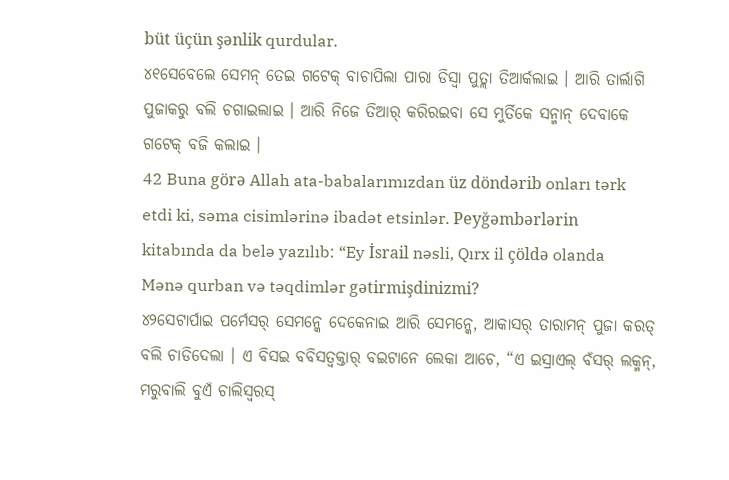büt üçün şənlik qurdular.
୪୧ସେବେଲେ ସେମନ୍ ତେଇ ଗଟେକ୍ ବାଚାପିଲା ପାରା ଡିସ୍ବା ପୁତ୍ଲା ତିଆର୍କଲାଇ । ଆରି ତାର୍ଲାଗି ପୁଜାକରୁ ବଲି ଚଗାଇଲାଇ । ଆରି ନିଜେ ତିଆର୍ କରିରଇବା ସେ ମୁର୍ତିକେ ସନ୍ମାନ୍ ଦେବାକେ ଗଟେକ୍ ବଜି କଲାଇ ।
42 Buna görə Allah ata-babalarımızdan üz döndərib onları tərk etdi ki, səma cisimlərinə ibadət etsinlər. Peyğəmbərlərin kitabında da belə yazılıb: “Ey İsrail nəsli, Qırx il çöldə olanda Mənə qurban və təqdimlər gətirmişdinizmi?
୪୨ସେଟାର୍ପାଇ ପର୍ମେସର୍ ସେମନ୍କେ ଦେକେନାଇ ଆରି ସେମନ୍କେ, ଆକାସର୍ ତାରାମନ୍ ପୁଜା କରତ୍ ବଲି ଚାଡିଦେଲା । ଏ ବିସଇ ବବିସତ୍ବକ୍ତାର୍ ବଇଟାନେ ଲେକା ଆଚେ, “ଏ ଇସ୍ରାଏଲ୍ ବଁସର୍ ଲକ୍ମନ୍, ମରୁବାଲି ବୁଏଁ ଚାଲିସ୍ବରସ୍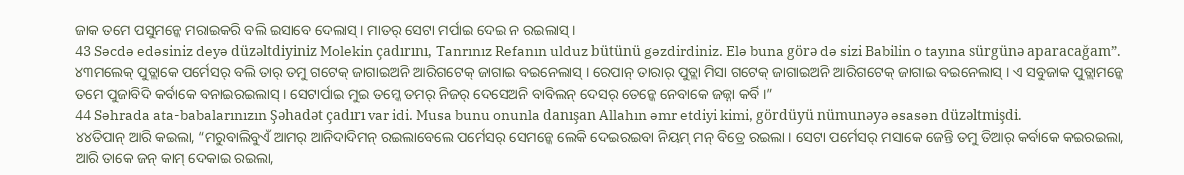ଜାକ ତମେ ପସୁମନ୍କେ ମରାଇକରି ବଲି ଇସାବେ ଦେଲାସ୍ । ମାତର୍ ସେଟା ମର୍ପାଇ ଦେଇ ନ ରଇଲାସ୍ ।
43 Səcdə edəsiniz deyə düzəltdiyiniz Molekin çadırını, Tanrınız Refanın ulduz bütünü gəzdirdiniz. Elə buna görə də sizi Babilin o tayına sürgünə aparacağam”.
୪୩ମଲେକ୍ ପୁତ୍ଲାକେ ପର୍ମେସର୍ ବଲି ତାର୍ ତମୁ ଗଟେକ୍ ଜାଗାଇଅନି ଆରିଗଟେକ୍ ଜାଗାଇ ବଇନେଲାସ୍ । ରେପାନ୍ ତାରାର୍ ପୁତ୍ଲା ମିସା ଗଟେକ୍ ଜାଗାଇଅନି ଆରିଗଟେକ୍ ଜାଗାଇ ବଇନେଲାସ୍ । ଏ ସବୁଜାକ ପୁତ୍ଲାମନ୍କେ ତମେ ପୁଜାବିଦି କର୍ବାକେ ବନାଇରଇଲାସ୍ । ସେଟାର୍ପାଇ ମୁଇ ତମ୍କେ ତମର୍ ନିଜର୍ ଦେସେଅନି ବାବିଲନ୍ ଦେସର୍ ତେନ୍କେ ନେବାକେ ଜଜ୍ନା କର୍ବି ।”
44 Səhrada ata-babalarınızın Şəhadət çadırı var idi. Musa bunu onunla danışan Allahın əmr etdiyi kimi, gördüyü nümunəyə əsasən düzəltmişdi.
୪୪ତିପାନ୍ ଆରି କଇଲା, “ମରୁବାଲିବୁଏଁ ଆମର୍ ଆନିଦାଦିମନ୍ ରଇଲାବେଲେ ପର୍ମେସର୍ ସେମନ୍କେ ଲେକି ଦେଇରଇବା ନିୟମ୍ ମନ୍ ବିତ୍ରେ ରଇଲା । ସେଟା ପର୍ମେସର୍ ମସାକେ ଜେନ୍ତି ତମୁ ତିଆର୍ କର୍ବାକେ କଇରଇଲା, ଆରି ତାକେ ଜନ୍ କାମ୍ ଦେକାଇ ରଇଲା,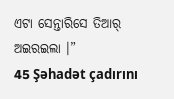ଏଟା ସେନ୍ତାରିସେ ତିଆର୍ ଅଇରଇଲା ।”
45 Şəhadət çadırını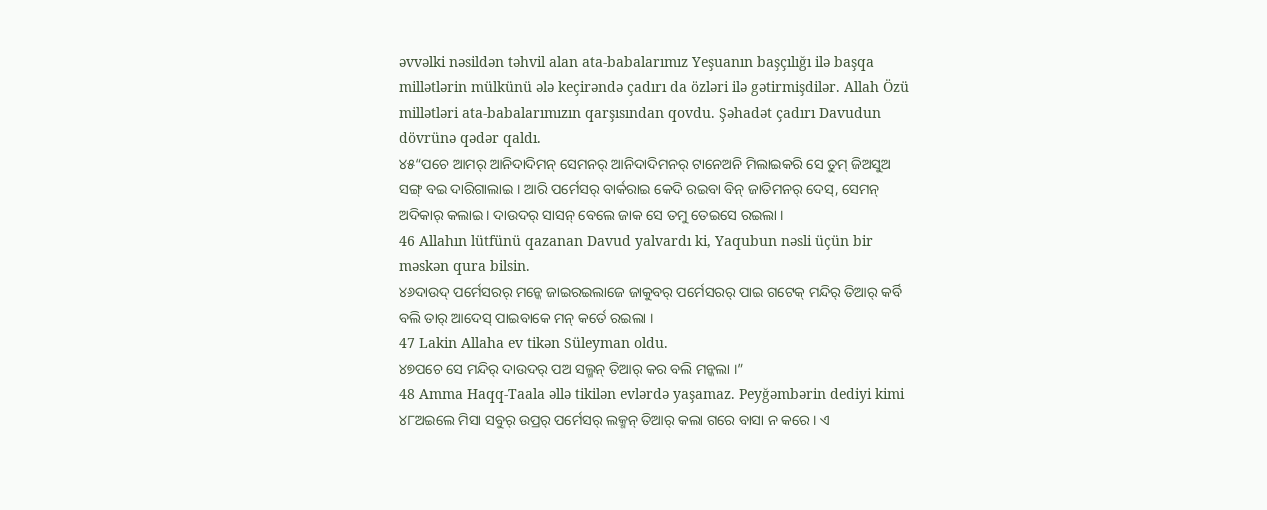əvvəlki nəsildən təhvil alan ata-babalarımız Yeşuanın başçılığı ilə başqa millətlərin mülkünü ələ keçirəndə çadırı da özləri ilə gətirmişdilər. Allah Özü millətləri ata-babalarımızın qarşısından qovdu. Şəhadət çadırı Davudun dövrünə qədər qaldı.
୪୫“ପଚେ ଆମର୍ ଆନିଦାଦିମନ୍ ସେମନର୍ ଆନିଦାଦିମନର୍ ଟାନେଅନି ମିଲାଇକରି ସେ ତୁମ୍ ଜିଅସୁଅ ସଙ୍ଗ୍ ବଇ ଦାରିଗାଲାଇ । ଆରି ପର୍ମେସର୍ ବାର୍କରାଇ କେଦି ରଇବା ବିନ୍ ଜାତିମନର୍ ଦେସ୍, ସେମନ୍ ଅଦିକାର୍ କଲାଇ । ଦାଉଦର୍ ସାସନ୍ ବେଲେ ଜାକ ସେ ତମୁ ତେଇସେ ରଇଲା ।
46 Allahın lütfünü qazanan Davud yalvardı ki, Yaqubun nəsli üçün bir məskən qura bilsin.
୪୬ଦାଉଦ୍ ପର୍ମେସରର୍ ମନ୍କେ ଜାଇରଇଲାଜେ ଜାକୁବର୍ ପର୍ମେସରର୍ ପାଇ ଗଟେକ୍ ମନ୍ଦିର୍ ତିଆର୍ କର୍ବି ବଲି ତାର୍ ଆଦେସ୍ ପାଇବାକେ ମନ୍ କର୍ତେ ରଇଲା ।
47 Lakin Allaha ev tikən Süleyman oldu.
୪୭ପଚେ ସେ ମନ୍ଦିର୍ ଦାଉଦର୍ ପଅ ସଲ୍ମନ୍ ତିଆର୍ କର ବଲି ମନ୍କଲା ।”
48 Amma Haqq-Taala əllə tikilən evlərdə yaşamaz. Peyğəmbərin dediyi kimi
୪୮ଅଇଲେ ମିସା ସବୁର୍ ଉପ୍ରର୍ ପର୍ମେସର୍ ଲକ୍ମନ୍ ତିଆର୍ କଲା ଗରେ ବାସା ନ କରେ । ଏ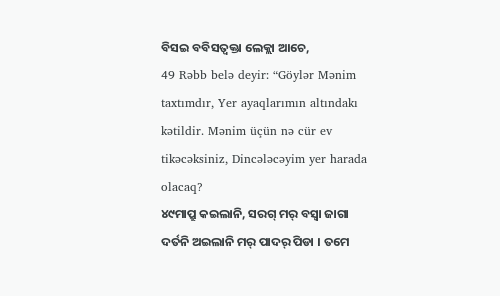ବିସଇ ବବିସତ୍ବକ୍ତା ଲେକ୍ଲା ଆଚେ,
49 Rəbb belə deyir: “Göylər Mənim taxtımdır, Yer ayaqlarımın altındakı kətildir. Mənim üçün nə cür ev tikəcəksiniz, Dincələcəyim yer harada olacaq?
୪୯ମାପ୍ରୁ କଇଲାନି, ସରଗ୍ ମର୍ ବସ୍ବା ଜାଗା ଦର୍ତନି ଅଇଲାନି ମର୍ ପାଦର୍ ପିଡା । ତମେ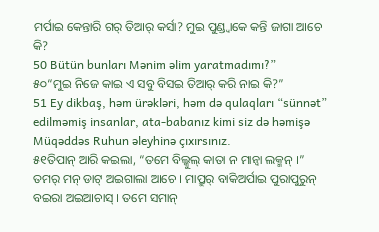ମର୍ପାଇ କେନ୍ତାରି ଗର୍ ତିଆର୍ କର୍ସା? ମୁଇ ପୁଣ୍ଡ୍ବାକେ କନ୍ତି ଜାଗା ଆଚେ କି?
50 Bütün bunları Mənim əlim yaratmadımı?”
୫୦“ମୁଇ ନିଜେ କାଇ ଏ ସବୁ ବିସଇ ତିଆର୍ କରି ନାଇ କି?”
51 Ey dikbaş, həm ürəkləri, həm də qulaqları “sünnət” edilməmiş insanlar, ata-babanız kimi siz də həmişə Müqəddəs Ruhun əleyhinə çıxırsınız.
୫୧ତିପାନ୍ ଆରି କଇଲା, “ତମେ ବିଲ୍କୁଲ୍ କାତା ନ ମାନ୍ବା ଲକ୍ମନ୍ ।” ତମର୍ ମନ୍ ଡାଟ୍ ଅଇଗାଲା ଆଚେ । ମାପ୍ରୁର୍ ବାକିଅର୍ପାଇ ପୁରାପୁରୁନ୍ ବଇରା ଅଇଆଚାସ୍ । ତମେ ସମାନ୍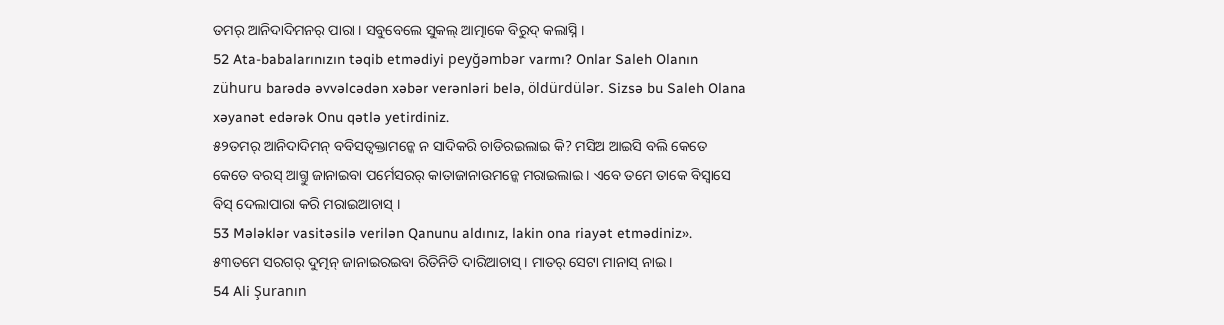ତମର୍ ଆନିଦାଦିମନର୍ ପାରା । ସବୁବେଲେ ସୁକଲ୍ ଆତ୍ମାକେ ବିରୁଦ୍ କଲାସ୍ନି ।
52 Ata-babalarınızın təqib etmədiyi peyğəmbər varmı? Onlar Saleh Olanın zühuru barədə əvvəlcədən xəbər verənləri belə, öldürdülər. Sizsə bu Saleh Olana xəyanət edərək Onu qətlə yetirdiniz.
୫୨ତମର୍ ଆନିଦାଦିମନ୍ ବବିସତ୍ବକ୍ତାମନ୍କେ ନ ସାଦିକରି ଚାଡିରଇଲାଇ କି? ମସିଅ ଆଇସି ବଲି କେତେ କେତେ ବରସ୍ ଆଗ୍ତୁ ଜାନାଇବା ପର୍ମେସରର୍ କାତାଜାନାଉମନ୍କେ ମରାଇଲାଇ । ଏବେ ତମେ ତାକେ ବିସ୍ବାସେ ବିସ୍ ଦେଲାପାରା କରି ମରାଇଆଚାସ୍ ।
53 Mələklər vasitəsilə verilən Qanunu aldınız, lakin ona riayət etmədiniz».
୫୩ତମେ ସରଗର୍ ଦୁତ୍ମନ୍ ଜାନାଇରଇବା ରିତିନିତି ଦାରିଆଚାସ୍ । ମାତର୍ ସେଟା ମାନାସ୍ ନାଇ ।
54 Ali Şuranın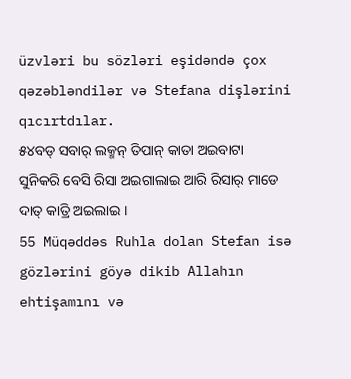üzvləri bu sözləri eşidəndə çox qəzəbləndilər və Stefana dişlərini qıcırtdılar.
୫୪ବଡ୍ ସବାର୍ ଲକ୍ମନ୍ ତିପାନ୍ କାତା ଅଇବାଟା ସୁନିକରି ବେସି ରିସା ଅଇଗାଲାଇ ଆରି ରିସାର୍ ମାଡେ ଦାତ୍ କାତ୍ରି ଅଇଲାଇ ।
55 Müqəddəs Ruhla dolan Stefan isə gözlərini göyə dikib Allahın ehtişamını və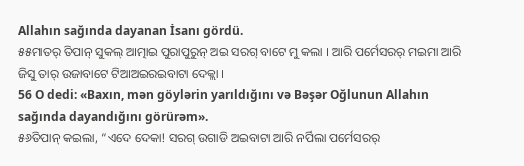Allahın sağında dayanan İsanı gördü.
୫୫ମାତର୍ ତିପାନ୍ ସୁକଲ୍ ଆତ୍ମାଇ ପୁରାପୁରୁନ୍ ଅଇ ସରଗ୍ ବାଟେ ମୁ କଲା । ଆରି ପର୍ମେସରର୍ ମଇମା ଆରି ଜିସୁ ତାର୍ ଉଜାବାଟେ ଟିଆଅଇରଇବାଟା ଦେକ୍ଲା ।
56 O dedi: «Baxın, mən göylərin yarıldığını və Bəşər Oğlunun Allahın sağında dayandığını görürəm».
୫୬ତିପାନ୍ କଇଲା, “ଏଦେ ଦେକା! ସରଗ୍ ଉଗାଡି ଅଇବାଟା ଆରି ନର୍ପିଲା ପର୍ମେସରର୍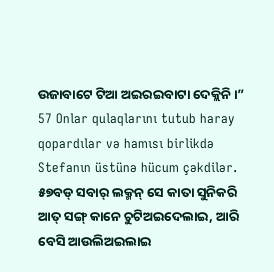ଉଜାବାଟେ ଟିଆ ଅଇରଇବାଟା ଦେକ୍ଲିନି ।”
57 Onlar qulaqlarını tutub haray qopardılar və hamısı birlikdə Stefanın üstünə hücum çəkdilər.
୫୭ବଡ୍ ସବାର୍ ଲକ୍ମନ୍ ସେ କାତା ସୁନିକରି ଆତ୍ ସଙ୍ଗ୍ କାନେ ଚୁଟିଅଇଦେଲାଇ, ଆରି ବେସି ଆଉଲିଅଇଲାଇ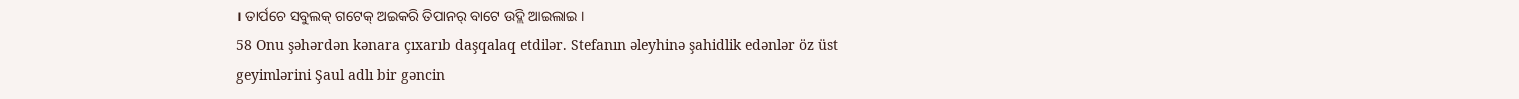। ତାର୍ପଚେ ସବୁଲକ୍ ଗଟେକ୍ ଅଇକରି ତିପାନର୍ ବାଟେ ଉଦ୍ଲି ଆଇଲାଇ ।
58 Onu şəhərdən kənara çıxarıb daşqalaq etdilər. Stefanın əleyhinə şahidlik edənlər öz üst geyimlərini Şaul adlı bir gəncin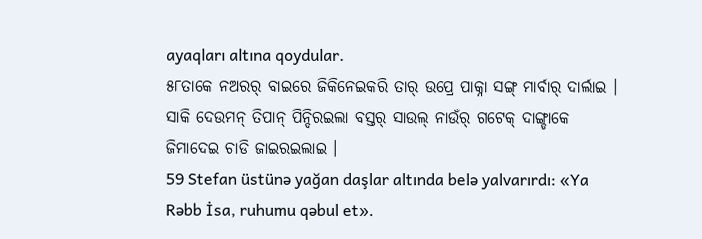ayaqları altına qoydular.
୫୮ତାକେ ନଅରର୍ ବାଇରେ ଜିକିନେଇକରି ତାର୍ ଉପ୍ରେ ପାକ୍ନା ସଙ୍ଗ୍ ମାର୍ବାର୍ ଦାର୍ଲାଇ । ସାକି ଦେଉମନ୍ ତିପାନ୍ ପିନ୍ଦିରଇଲା ବସ୍ତର୍ ସାଉଲ୍ ନାଉଁର୍ ଗଟେକ୍ ଦାଙ୍ଗ୍ଡାକେ ଜିମାଦେଇ ଚାଡି ଜାଇରଇଲାଇ ।
59 Stefan üstünə yağan daşlar altında belə yalvarırdı: «Ya Rəbb İsa, ruhumu qəbul et».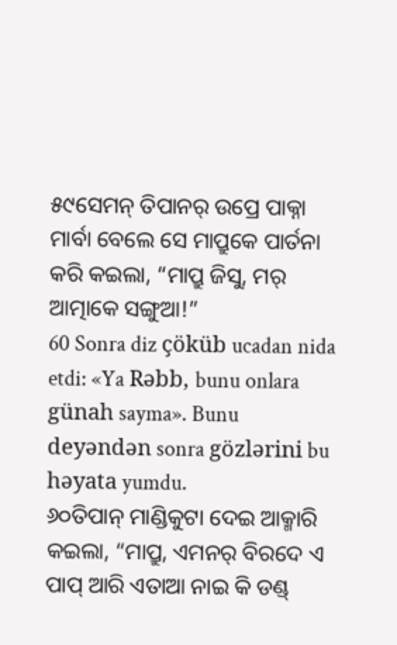୫୯ସେମନ୍ ତିପାନର୍ ଉପ୍ରେ ପାକ୍ନା ମାର୍ବା ବେଲେ ସେ ମାପ୍ରୁକେ ପାର୍ତନା କରି କଇଲା, “ମାପ୍ରୁ ଜିସୁ, ମର୍ ଆତ୍ମାକେ ସଙ୍ଗୁଆ!”
60 Sonra diz çöküb ucadan nida etdi: «Ya Rəbb, bunu onlara günah sayma». Bunu deyəndən sonra gözlərini bu həyata yumdu.
୬୦ତିପାନ୍ ମାଣ୍ଡିକୁଟା ଦେଇ ଆକ୍ମାରି କଇଲା, “ମାପ୍ରୁ, ଏମନର୍ ବିରଦେ ଏ ପାପ୍ ଆରି ଏତାଆ ନାଇ କି ଡଣ୍ଡ୍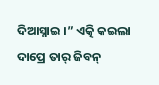ଦିଆସ୍ନାଇ ।” ଏତ୍କି କଇଲା ଦାପ୍ରେ ତାର୍ ଜିବନ୍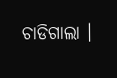ଚାଡିଗାଲା ।